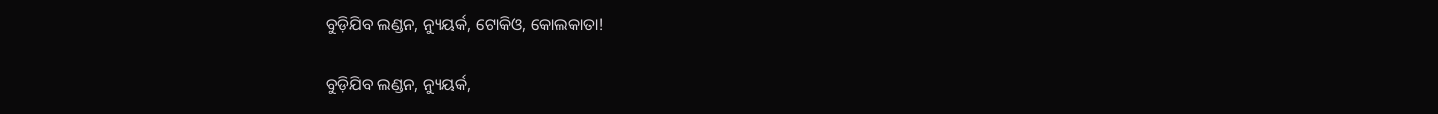ବୁଡ଼ିଯିବ ଲଣ୍ଡନ, ନ୍ୟୁୟର୍କ, ଟୋକିଓ, କୋଲକାତା!

ବୁଡ଼ିଯିବ ଲଣ୍ଡନ, ନ୍ୟୁୟର୍କ,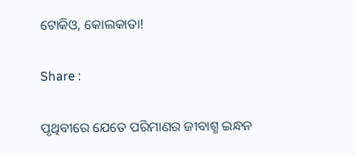ଟୋକିଓ, କୋଲକାତା!

Share :

ପୃଥିବୀରେ ଯେତେ ପରିମାଣର ଜୀବାଶ୍ମ ଇନ୍ଧନ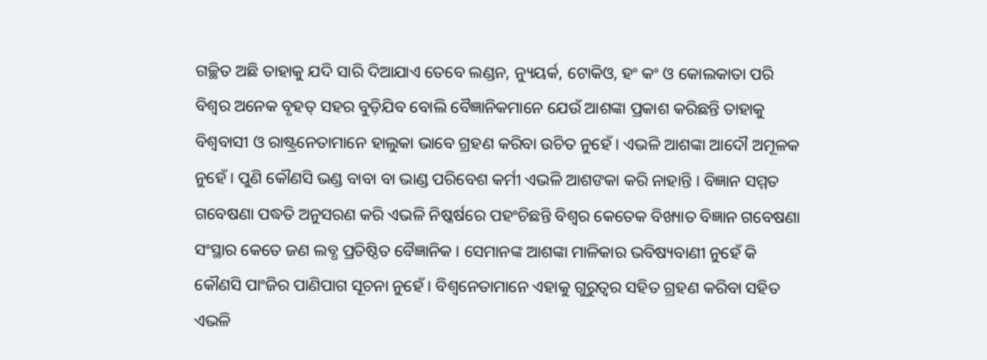ଗଚ୍ଛିତ ଅଛି ତାହାକୁ ଯଦି ସାରି ଦିଆଯାଏ ତେବେ ଲଣ୍ଡନ, ନ୍ୟୁୟର୍କ, ଟୋକିଓ, ହଂ କଂ ଓ କୋଲକାତା ପରି ବିଶ୍ୱର ଅନେକ ବୃହତ୍‍ ସହର ବୁଡ଼ିଯିବ ବୋଲି ବୈଜ୍ଞାନିକମାନେ ଯେଉଁ ଆଶଙ୍କା ପ୍ରକାଶ କରିଛନ୍ତି ତାହାକୁ ବିଶ୍ୱବାସୀ ଓ ରାଷ୍ଟ୍ରନେତାମାନେ ହାଲୁକା ଭାବେ ଗ୍ରହଣ କରିବା ଉଚିତ ନୁହେଁ । ଏଭଳି ଆଶଙ୍କା ଆଦୌ ଅମୂଳକ ନୁହେଁ । ପୁଣି କୌଣସି ଭଣ୍ଡ ବାବା ବା ଭାଣ୍ଡ ପରିବେଶ କର୍ମୀ ଏଭଳି ଆଶଙକା କରି ନାହାନ୍ତି । ବିଜ୍ଞାନ ସମ୍ମତ ଗବେଷଣା ପଦ୍ଧତି ଅନୁସରଣ କରି ଏଭଳି ନିଷ୍କର୍ଷରେ ପହଂଚିଛନ୍ତି ବିଶ୍ୱର କେତେକ ବିଖ୍ୟାତ ବିଜ୍ଞାନ ଗବେଷଣା ସଂସ୍ଥାର କେତେ ଜଣ ଲବ୍ଧ ପ୍ରତିଷ୍ଠିତ ବୈଜ୍ଞାନିକ । ସେମାନଙ୍କ ଆଶଙ୍କା ମାଳିକାର ଭବିଷ୍ୟବାଣୀ ନୁହେଁ କି କୌଣସି ପାଂଜିର ପାଣିପାଗ ସୂଚନା ନୁହେଁ । ବିଶ୍ୱନେତାମାନେ ଏହାକୁ ଗୁରୁତ୍ୱର ସହିତ ଗ୍ରହଣ କରିବା ସହିତ ଏଭଳି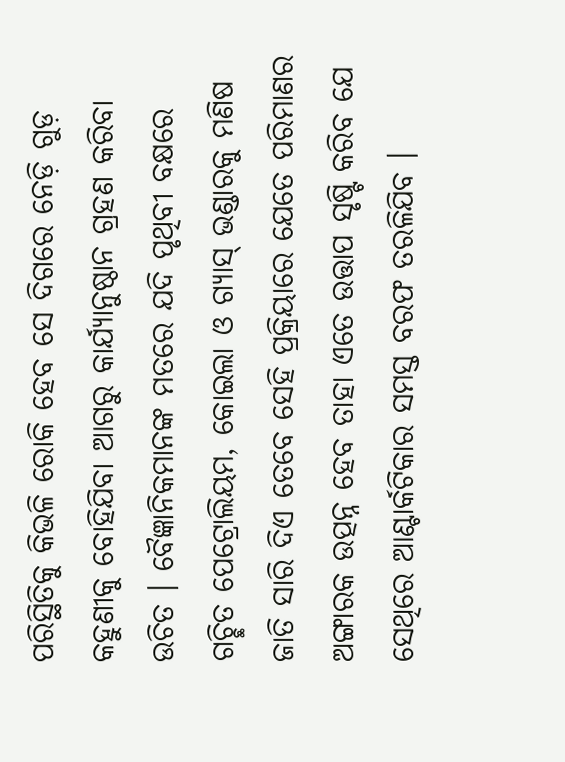ପରିସ୍ଥିତିକୁ କିଭଳି ରୋକି ହେବ ସେ ଦିଗରେ ନେଡ଼ି ଗୁଡ଼ କହୁଣୀକୁ ବୋହିଯିବା ଆଗରୁ କାର୍ଯ୍ୟାନୁଷ୍ଠାନ ଗ୍ରହଣ କରିବା ଉଚିତ । ବୈଜ୍ଞାନିକମାନଙ୍କ ମତରେ ଯଦି ପୃଥିବୀ ବକ୍ଷରେ ଗଚ୍ଛିତ ପେଟ୍ରୋଲିୟମ, କୋଇଲା ଓ ଗ୍ୟାସ୍‍ ଭଣ୍ଡାରକୁ ମଣିଷ ଜାତି ସାରି ଦିଏ ତେବେ ସେହି ପ୍ରକ୍ରିୟାରେ ଯେତେ ପରିମାଣର ଅଙ୍ଗାରକ ଉତ୍ପନ୍ନ ହେବ ତାହା ଏତେ ଉତ୍ତାପ ସୃଷ୍ଟି କରିବ ଯେ ସେଥିରେ ଆଣ୍ଟାର୍କଟିକାର ସମସ୍ତ ବରଫ ତରଳିଯିବ ।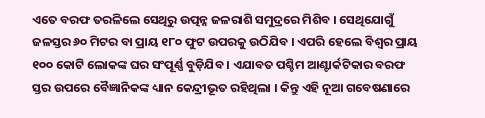ଏତେ ବରଫ ତରଳିଲେ ସେଥିରୁ ଉତ୍ପନ୍ନ ଜଳରାଶି ସମୁଦ୍ରରେ ମିଶିବ । ସେଥିଯୋଗୁଁ ଜଳସ୍ତର ୬୦ ମିଟର ବା ପ୍ରାୟ ୧୮୦ ଫୁଟ ଉପରକୁ ଉଠିଯିବ । ଏପରି ହେଲେ ବିଶ୍ୱର ପ୍ରାୟ ୧୦୦ କୋଟି ଲୋକଙ୍କ ଘର ସଂପୂର୍ଣ୍ଣ ବୁଡ଼ିଯିବ । ଏଯାବତ ପଶ୍ଚିମ ଆଣ୍ଟାର୍କଟିକାର ବରଫ ସ୍ତର ଉପରେ ବୈଜ୍ଞାନିକଙ୍କ ଧ୍ୟାନ କେନ୍ଦ୍ରୀଭୂତ ରହିଥିଲା । କିନ୍ତୁ ଏହି ନୂଆ ଗବେଷଣାରେ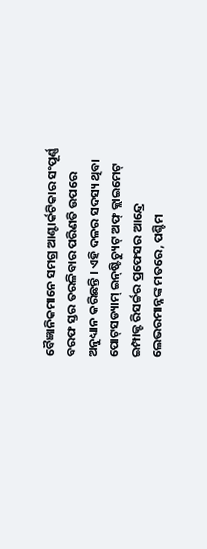ବୈଜ୍ଞାନିକମାନେ ସମଗ୍ର ଆଣ୍ଟାର୍କଟିକାର ସଂପୂର୍ଣ୍ଣ ବରଫ ସ୍ତର ତରଳିବାର ପରିଣତି ଉପରେ ଅନୁଧ୍ୟାନ କରିଛନ୍ତି । ଏହି ଦଳର ସଦସ୍ୟ ଥିବା ପୋଟ୍‍ସଡ୍ୟାମ୍‍ ଇନ୍‍ଷ୍ଟିଚ୍ୟୁଟ୍‍ ଅଫ୍‍ କ୍ଲାଇମେଟ୍‍ ଇମ୍ପାକ୍ଟ ରିସର୍ଚ୍ଚର ପ୍ରଫେସର ଆନ୍ଦ୍ରେ ଲେଭରମାନ୍ନଙ୍କ ମତରେ, ପଶ୍ଚିମ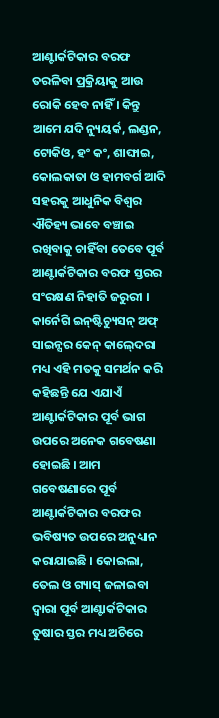ଆଣ୍ଟାର୍କଟିକାର ବରଫ ତରଳିବା ପ୍ରକ୍ରିୟାକୁ ଆଉ ରୋକି ହେବ ନାହିଁ । କିନ୍ତୁ ଆମେ ଯଦି ନ୍ୟୁୟର୍କ, ଲଣ୍ଡନ, ଟୋକିଓ, ହଂ କଂ, ଶାଙ୍ଘାଇ, କୋଲକାତା ଓ ହାମବର୍ଗ ଆଦି ସହରକୁ ଆଧୁନିକ ବିଶ୍ୱର ଐତିହ୍ୟ ଭାବେ ବଞ୍ଚାଇ ରଖିବାକୁ ଚାହିଁବା ତେବେ ପୂର୍ବ ଆଣ୍ଟାର୍କଟିକାର ବରଫ ସ୍ତରର ସଂରକ୍ଷଣ ନିହାତି ଜରୁରୀ । କାର୍ନେଗି ଇନ୍‍ଷ୍ଟିଚ୍ୟୁସନ୍‍ ଅଫ୍‍ ସାଇନ୍ସର କେନ୍‍ କାଲ୍‍ଦେରା ମଧ୍ୟ ଏହି ମତକୁ ସମର୍ଥନ କରି କହିଛନ୍ତି ଯେ ଏଯାଏଁ ଆଣ୍ଟାର୍କଟିକାର ପୂର୍ବ ଭାଗ ଉପରେ ଅନେକ ଗବେଷଣା ହୋଇଛି । ଆମ ଗବେଷଣାରେ ପୂର୍ବ ଆଣ୍ଟାର୍କଟିକାର ବରଫର ଭବିଷ୍ୟତ ଉପରେ ଅନୁଧ୍ୟାନ କରାଯାଇଛି । କୋଇଲା, ତେଲ ଓ ଗ୍ୟାସ୍‍ ଜଳାଇବା ଦ୍ୱାରା ପୂର୍ବ ଆଣ୍ଟାର୍କଟିକାର ତୁଷାର ସ୍ତର ମଧ୍ୟ ଅଚିରେ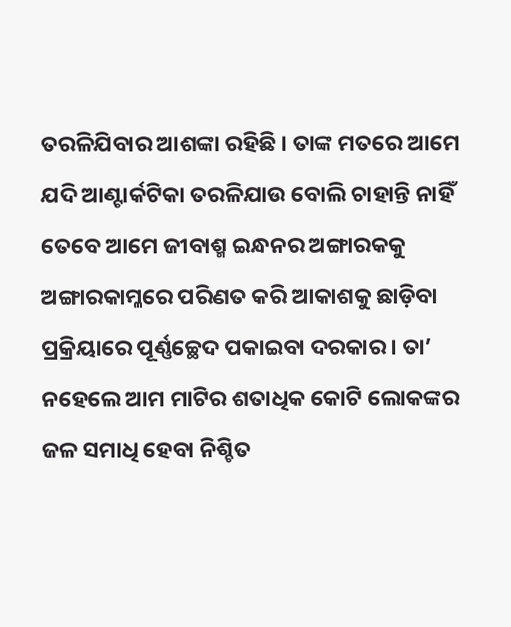ତରଳିଯିବାର ଆଶଙ୍କା ରହିଛି । ତାଙ୍କ ମତରେ ଆମେ ଯଦି ଆଣ୍ଟାର୍କଟିକା ତରଳିଯାଉ ବୋଲି ଚାହାନ୍ତି ନାହିଁ ତେବେ ଆମେ ଜୀବାଶ୍ମ ଇନ୍ଧନର ଅଙ୍ଗାରକକୁ ଅଙ୍ଗାରକାମ୍ଳରେ ପରିଣତ କରି ଆକାଶକୁ ଛାଡ଼ିବା ପ୍ରକ୍ରିୟାରେ ପୂର୍ଣ୍ଣଚ୍ଛେଦ ପକାଇବା ଦରକାର । ତା’ ନହେଲେ ଆମ ମାଟିର ଶତାଧିକ କୋଟି ଲୋକଙ୍କର ଜଳ ସମାଧି ହେବା ନିଶ୍ଚିତ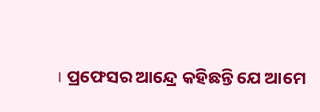। ପ୍ରଫେସର ଆନ୍ଦ୍ରେ କହିଛନ୍ତି ଯେ ଆମେ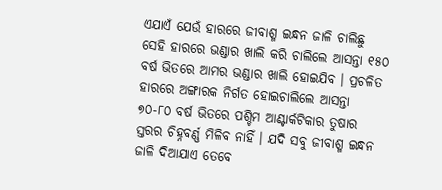ଏଯାଏଁ ଯେଉଁ ହାରରେ ଜୀବାଶ୍ମ ଇନ୍ଧନ ଜାଳି ଚାଲିଛୁ ସେହି ହାରରେ ଭଣ୍ଡାର ଖାଲି କରି ଚାଲିଲେ ଆସନ୍ତା ୧୫୦ ବର୍ଷ ଭିତରେ ଆମର ଭଣ୍ଡାର ଖାଲି ହୋଇଯିବ । ପ୍ରଚଳିତ ହାରରେ ଅଙ୍ଗାରକ ନିର୍ଗତ ହୋଇଚାଲିଲେ ଆସନ୍ତା ୭୦-୮୦ ବର୍ଷ ଭିତରେ ପଶ୍ଚିମ ଆଣ୍ଟାର୍କଟିକାର ତୁଷାର ସ୍ତରର ଚିହ୍ନବର୍ଣ୍ଣ ମିଳିବ ନାହିଁ । ଯଦି ସବୁ ଜୀବାଶ୍ମ ଇନ୍ଧନ ଜାଳି ଦିଆଯାଏ ତେବେ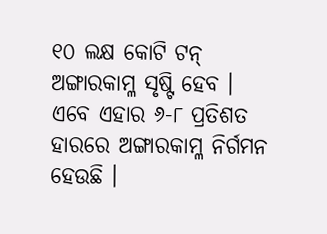୧୦ ଲକ୍ଷ କୋଟି ଟନ୍‍ ଅଙ୍ଗାରକାମ୍ଳ ସୃଷ୍ଟି ହେବ । ଏବେ ଏହାର ୬-୮ ପ୍ରତିଶତ ହାରରେ ଅଙ୍ଗାରକାମ୍ଳ ନିର୍ଗମନ ହେଉଛି ।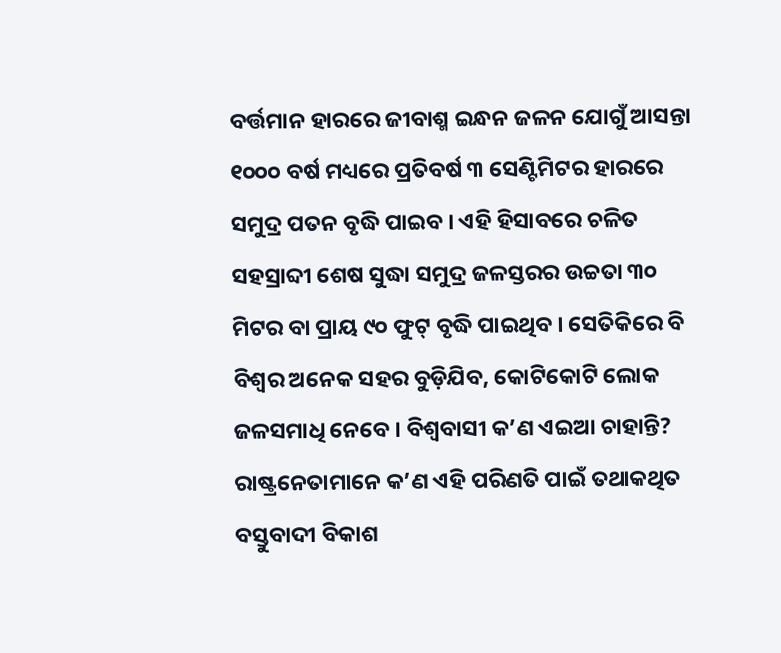ବର୍ତ୍ତମାନ ହାରରେ ଜୀବାଶ୍ମ ଇନ୍ଧନ ଜଳନ ଯୋଗୁଁ ଆସନ୍ତା ୧୦୦୦ ବର୍ଷ ମଧ୍ୟରେ ପ୍ରତିବର୍ଷ ୩ ସେଣ୍ଟିମିଟର ହାରରେ ସମୁଦ୍ର ପତନ ବୃଦ୍ଧି ପାଇବ । ଏହି ହିସାବରେ ଚଳିତ ସହସ୍ରାବ୍ଦୀ ଶେଷ ସୁଦ୍ଧା ସମୁଦ୍ର ଜଳସ୍ତରର ଉଚ୍ଚତା ୩୦ ମିଟର ବା ପ୍ରାୟ ୯୦ ଫୁଟ୍‍ ବୃଦ୍ଧି ପାଇଥିବ । ସେତିକିରେ ବି ବିଶ୍ୱର ଅନେକ ସହର ବୁଡ଼ିଯିବ, କୋଟିକୋଟି ଲୋକ ଜଳସମାଧି ନେବେ । ବିଶ୍ୱବାସୀ କ’ଣ ଏଇଆ ଚାହାନ୍ତି? ରାଷ୍ଟ୍ରନେତାମାନେ କ’ଣ ଏହି ପରିଣତି ପାଇଁ ତଥାକଥିତ ବସ୍ତୁବାଦୀ ବିକାଶ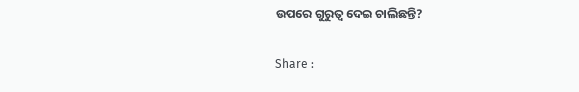ଉପରେ ଗୁରୁତ୍ୱ ଦେଇ ଚାଲିଛନ୍ତି?

Share :